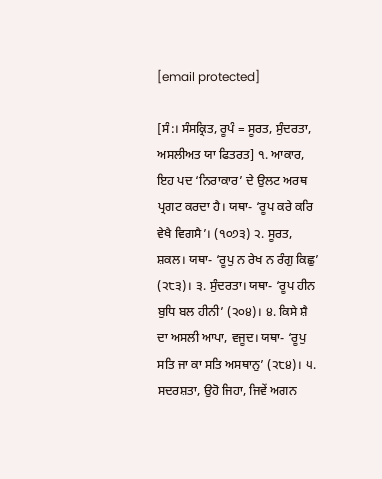[email protected]

[ਸੰ:। ਸੰਸਕ੍ਰਿਤ, ਰੂਪੰ = ਸੂਰਤ, ਸੁੰਦਰਤਾ, ਅਸਲੀਅਤ ਯਾ ਫਿਤਰਤ] ੧. ਆਕਾਰ, ਇਹ ਪਦ ‘ਨਿਰਾਕਾਰ’ ਦੇ ਉਲਟ ਅਰਥ ਪ੍ਰਗਟ ਕਰਦਾ ਹੈ। ਯਥਾ- ‘ਰੂਪ ਕਰੇ ਕਰਿ ਵੇਖੈ ਵਿਗਸੈ’। (੧੦੭੩) ੨. ਸੂਰਤ, ਸ਼ਕਲ। ਯਥਾ- ‘ਰੂਪੁ ਨ ਰੇਖ ਨ ਰੰਗੁ ਕਿਛੁ’ (੨੮੩)। ੩. ਸੁੰਦਰਤਾ। ਯਥਾ- ‘ਰੂਪ ਹੀਨ ਬੁਧਿ ਬਲ ਹੀਨੀ’ (੨੦੪)। ੪. ਕਿਸੇ ਸ਼ੈ ਦਾ ਅਸਲੀ ਆਪਾ, ਵਜੂਦ। ਯਥਾ- ‘ਰੂਪੁ ਸਤਿ ਜਾ ਕਾ ਸਤਿ ਅਸਥਾਨੁ’ (੨੮੪)। ੫. ਸਦਰਸ਼ਤਾ, ਉਹੋ ਜਿਹਾ, ਜਿਵੇਂ ਅਗਨ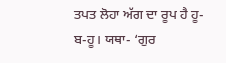ਤਪਤ ਲੋਹਾ ਅੱਗ ਦਾ ਰੂਪ ਹੈ ਹੂ-ਬ-ਹੂ। ਯਥਾ- ‘ਗੁਰ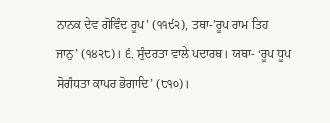ਨਾਨਕ ਦੇਵ ਗੋਵਿੰਦ ਰੂਪ’ (੧੧੯੨), ਤਥਾ-’ਰੂਪ ਰਾਮ ਤਿਹ ਜਾਨੁ’ (੧੪੨੮)। ੬. ਸੁੰਦਰਤਾ ਵਾਲੇ ਪਦਾਰਥ। ਯਥਾ- ‘ਰੂਪ ਧੂਪ ਸੋਗੰਧਤਾ ਕਾਪਰ ਭੋਗਾਦਿ’ (੮੧੦)।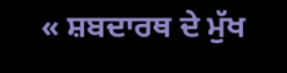« ਸ਼ਬਦਾਰਥ ਦੇ ਮੁੱਖ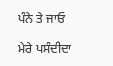ਪੰਨੇ ਤੇ ਜਾਓ

ਮੇਰੇ ਪਸੰਦੀਦਾ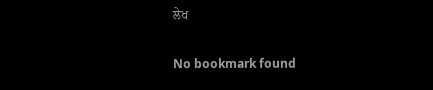ਲੇਖ

No bookmark found